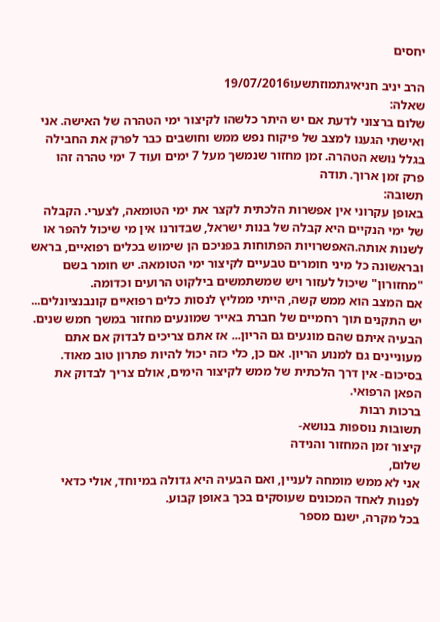יחסים

הרב יניב חניאיגתמוזתשעו19/07/2016
שאלה:
שלום ברצוני לדעת אם יש היתר כלשהו לקיצור ימי הטהרה של האישה. אני ואישתי הגענו למצב של פיקוח נפש ממש וחושבים כבר לפרק את החבילה בגלל נושא הטהרה. זמן מחזור שנמשך מעל 7 ימים ועוד 7 ימי טהרה זהו פרק זמן ארוך. תודה
תשובה:
באופן עקרוני אין אפשרות הלכתית לקצר את ימי הטומאה, לצערי. הקבלה של ימי הנקיים היא קבלה של בנות ישראל, שבדורנו אין מי שיכול להפר או לשנות אותה.האפשרויות הפתוחות בפניכם הן שימוש בכלים רפואיים, בראש ובראשונה כל מיני חומרים טבעיים לקיצור ימי הטומאה. יש חומר בשם "מחזורון" שיכול לעזור ויש שמשתמשים בילקוט הרועים וכדומה.
אם המצב הוא ממש קשה, הייתי ממליץ לנסות כלים רפואיים קונבנציונלים... יש התקנים תוך רחמיים של חברת באייר שמונעים מחזור במשך חמש שנים. הבעיה איתם שהם מונעים גם הריון... אז אתם צריכים לבדוק אם אתם מעוניינים גם למנוע הריון. אם כן, כלי כזה יכול להיות פתרון טוב מאוד.
בסיכום- אין דרך הלכתית של ממש לקיצור הימים, אולם צריך לבדוק את הפאן הרפואי.
ברכות רבות
תשובות נוספות בנושא-
קיצור זמן המחזור והנידה
שלום,
אני לא ממש מומחה לעניין, ואם הבעיה היא גדולה במיוחד, אולי כדאי לפנות לאחד המכונים שעוסקים בכך באופן קבוע.
בכל מקרה, ישנם מספר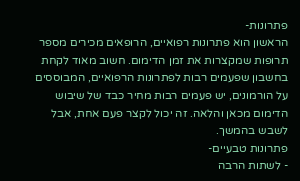פתרונות-
הראשון הוא פתרונות רפואיים, הרופאים מכירים מספר תרופות שמקצרות את זמן הדימום. חשוב מאוד לקחת בחשבון שפעמים רבות לפתרונות הרפואיים, המבוססים על הורמונים, יש פעמים רבות מחיר כבד של שיבוש הדימום מכאן והלאה. זה יכול לקצר פעם אחת, אבל לשבש בהמשך.
פתרונות טבעיים-
- לשתות הרבה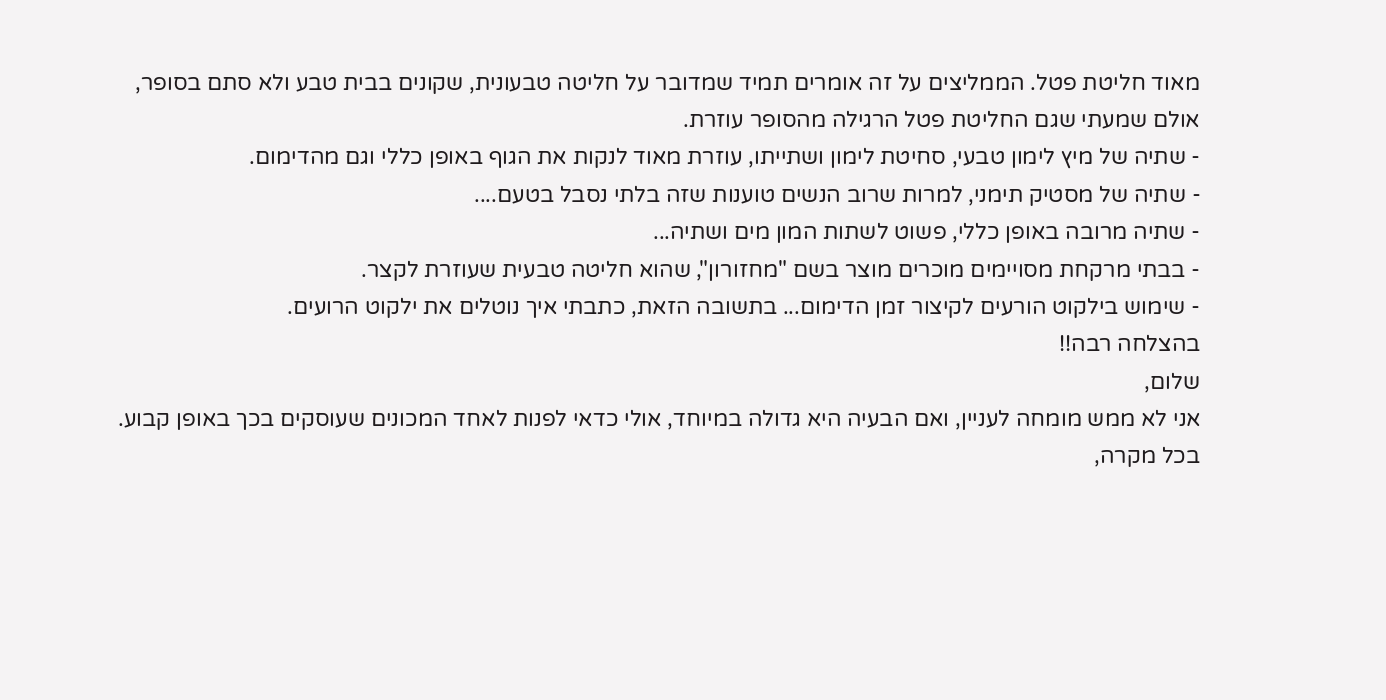מאוד חליטת פטל. הממליצים על זה אומרים תמיד שמדובר על חליטה טבעונית, שקונים בבית טבע ולא סתם בסופר, אולם שמעתי שגם החליטת פטל הרגילה מהסופר עוזרת.
- שתיה של מיץ לימון טבעי, סחיטת לימון ושתייתו, עוזרת מאוד לנקות את הגוף באופן כללי וגם מהדימום.
- שתיה של מסטיק תימני, למרות שרוב הנשים טוענות שזה בלתי נסבל בטעם....
- שתיה מרובה באופן כללי, פשוט לשתות המון מים ושתיה...
- בבתי מרקחת מסויימים מוכרים מוצר בשם "מחזורון", שהוא חליטה טבעית שעוזרת לקצר.
- שימוש בילקוט הורעים לקיצור זמן הדימום... בתשובה הזאת, כתבתי איך נוטלים את ילקוט הרועים.
בהצלחה רבה!!
שלום,
אני לא ממש מומחה לעניין, ואם הבעיה היא גדולה במיוחד, אולי כדאי לפנות לאחד המכונים שעוסקים בכך באופן קבוע.
בכל מקרה,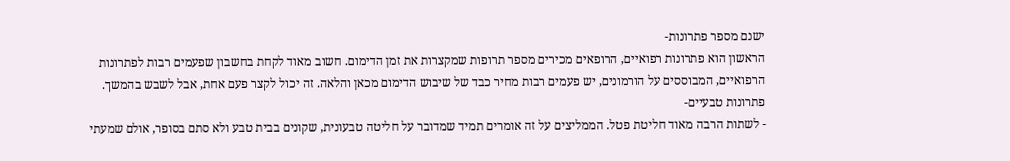ישנם מספר פתרונות-
הראשון הוא פתרונות רפואיים, הרופאים מכירים מספר תרופות שמקצרות את זמן הדימום. חשוב מאוד לקחת בחשבון שפעמים רבות לפתרונות הרפואיים, המבוססים על הורמונים, יש פעמים רבות מחיר כבד של שיבוש הדימום מכאן והלאה. זה יכול לקצר פעם אחת, אבל לשבש בהמשך.
פתרונות טבעיים-
- לשתות הרבה מאוד חליטת פטל. הממליצים על זה אומרים תמיד שמדובר על חליטה טבעונית, שקונים בבית טבע ולא סתם בסופר, אולם שמעתי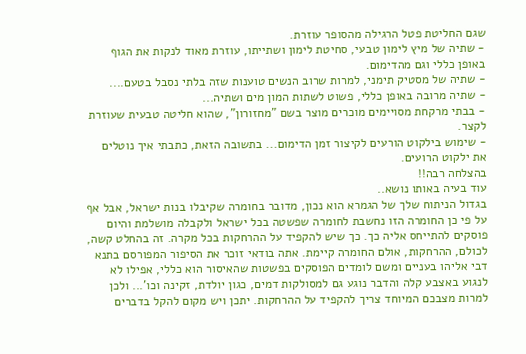שגם החליטת פטל הרגילה מהסופר עוזרת.
- שתיה של מיץ לימון טבעי, סחיטת לימון ושתייתו, עוזרת מאוד לנקות את הגוף באופן כללי וגם מהדימום.
- שתיה של מסטיק תימני, למרות שרוב הנשים טוענות שזה בלתי נסבל בטעם....
- שתיה מרובה באופן כללי, פשוט לשתות המון מים ושתיה...
- בבתי מרקחת מסויימים מוכרים מוצר בשם "מחזורון", שהוא חליטה טבעית שעוזרת לקצר.
- שימוש בילקוט הורעים לקיצור זמן הדימום... בתשובה הזאת, כתבתי איך נוטלים את ילקוט הרועים.
בהצלחה רבה!!
עוד בעיה באותו נושא..
בגדול הניתוח שלך של הגמרא הוא נכון, מדובר בחומרה שקיבלו בנות ישראל, אבל אף על פי כן החומרה הזו נחשבת לחומרה שפשטה בכל ישראל ולקבלה מושלמת והיום פוסקים להתייחס אליה כך. כך שיש להקפיד על ההרחקות בכל מקרה. זה בהחלט קשה, לכולם, ההרחקות, אולם החומרה קיימת. אתה בודאי זוכר את הסיפור המפורסם בתנא דבי אליהו בעניים ומשם לומדים הפוסקים בפשטות שהאיסור הוא כללי, אפילו לא לנגוע באצבע קלה והדבר נוגע גם למסולקות דמים, כגון יולדת, זקינה וכו'... ולכן למרות מצבכם המיוחד צריך להקפיד על ההרחקות. יתכן ויש מקום להקל בדברים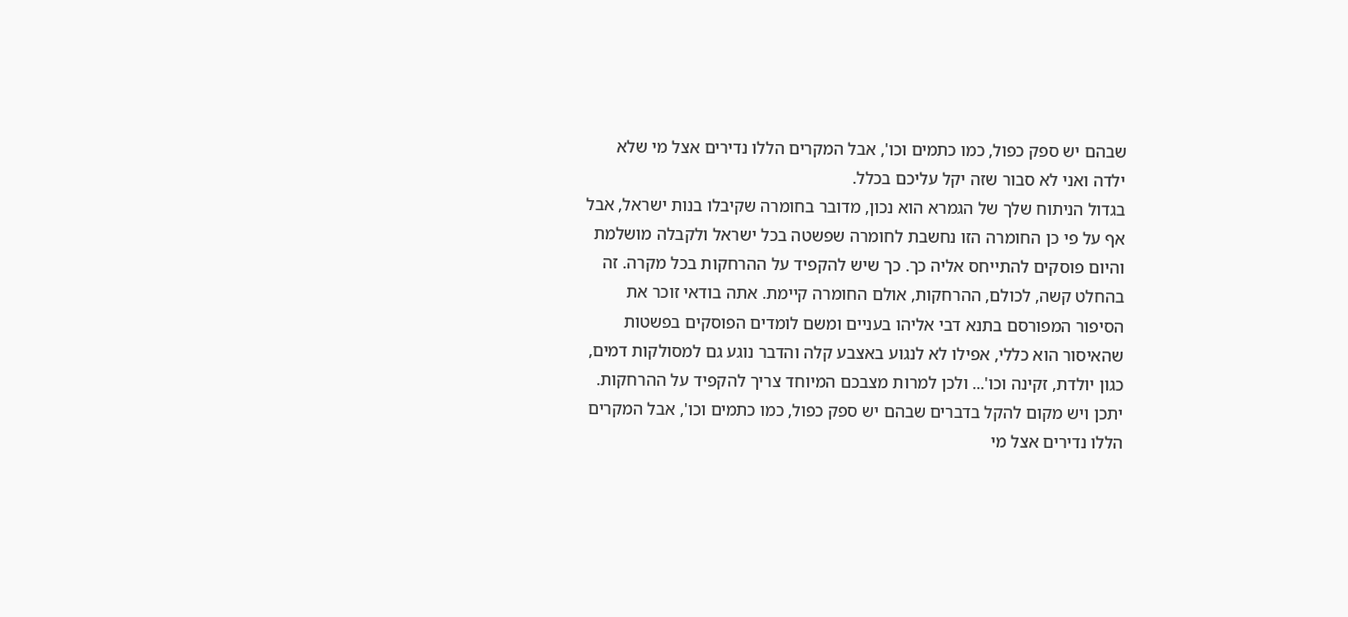שבהם יש ספק כפול, כמו כתמים וכו', אבל המקרים הללו נדירים אצל מי שלא ילדה ואני לא סבור שזה יקל עליכם בכלל.
בגדול הניתוח שלך של הגמרא הוא נכון, מדובר בחומרה שקיבלו בנות ישראל, אבל אף על פי כן החומרה הזו נחשבת לחומרה שפשטה בכל ישראל ולקבלה מושלמת והיום פוסקים להתייחס אליה כך. כך שיש להקפיד על ההרחקות בכל מקרה. זה בהחלט קשה, לכולם, ההרחקות, אולם החומרה קיימת. אתה בודאי זוכר את הסיפור המפורסם בתנא דבי אליהו בעניים ומשם לומדים הפוסקים בפשטות שהאיסור הוא כללי, אפילו לא לנגוע באצבע קלה והדבר נוגע גם למסולקות דמים, כגון יולדת, זקינה וכו'... ולכן למרות מצבכם המיוחד צריך להקפיד על ההרחקות. יתכן ויש מקום להקל בדברים שבהם יש ספק כפול, כמו כתמים וכו', אבל המקרים הללו נדירים אצל מי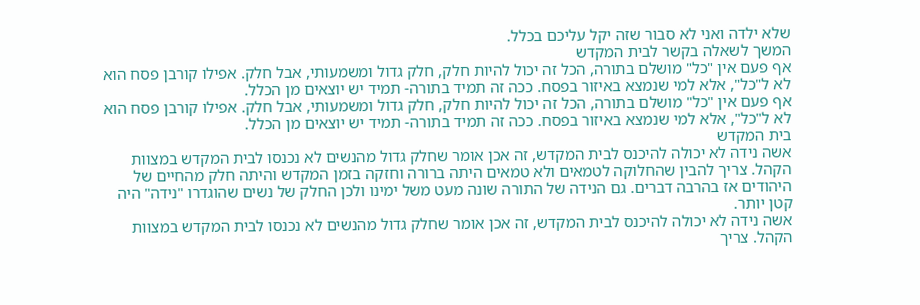שלא ילדה ואני לא סבור שזה יקל עליכם בכלל.
המשך לשאלה בקשר לבית המקדש
אף פעם אין "כל" מושלם בתורה, הכל זה יכול להיות חלק, חלק גדול ומשמעותי, אבל חלק. אפילו קורבן פסח הוא לא ל"כל", אלא למי שנמצא באיזור בפסח. ככה זה תמיד בתורה- תמיד יש יוצאים מן הכלל.
אף פעם אין "כל" מושלם בתורה, הכל זה יכול להיות חלק, חלק גדול ומשמעותי, אבל חלק. אפילו קורבן פסח הוא לא ל"כל", אלא למי שנמצא באיזור בפסח. ככה זה תמיד בתורה- תמיד יש יוצאים מן הכלל.
בית המקדש
אשה נידה לא יכולה להיכנס לבית המקדש, זה אכן אומר שחלק גדול מהנשים לא נכנסו לבית המקדש במצוות הקהל. צריך להבין שהחלוקה לטמאים ולא טמאים היתה ברורה וחזקה בזמן המקדש והיתה חלק מהחיים של היהודים אז בהרבה דברים. גם הנידה של התורה שונה מעט משל ימינו ולכן החלק של נשים שהוגדרו "נידה" היה קטן יותר.
אשה נידה לא יכולה להיכנס לבית המקדש, זה אכן אומר שחלק גדול מהנשים לא נכנסו לבית המקדש במצוות הקהל. צריך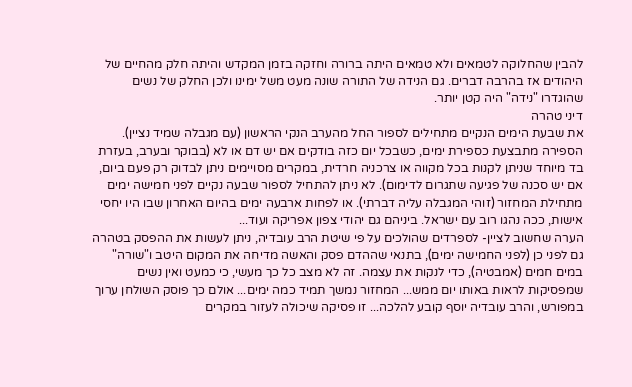להבין שהחלוקה לטמאים ולא טמאים היתה ברורה וחזקה בזמן המקדש והיתה חלק מהחיים של היהודים אז בהרבה דברים. גם הנידה של התורה שונה מעט משל ימינו ולכן החלק של נשים שהוגדרו "נידה" היה קטן יותר.
דיני טהרה
את שבעת הימים הנקיים מתחילים לספור החל מהערב הנקי הראשון (עם מגבלה שמיד נציין).
הספירה מתבצעת כספירת ימים, כשבכל יום כזה בודקים אם יש דם או לא (בבוקר ובערב, בעזרת בד מיוחד שניתן לקנות בכל מקווה או צרכניה חרדית, במקרים מסויימים ניתן לבדוק רק פעם ביום, אם יש סכנה של פגיעה שתגרום לדימום). לא ניתן להתחיל לספור שבעה נקיים לפני חמישה ימים מתחילת המחזור (זוהי המגבלה עליה דברתי). או לפחות ארבעה ימים בהיום האחרון שבו היו יחסי אישות, ככה נהגו רוב עם ישראל. ביניהם גם יהודי צפון אפריקה ועוד...
הערה שחשוב לציין- לספרדים שהולכים על פי שיטת הרב עובדיה, ניתן לעשות את ההפסק בטהרה גם לפני כן (לפני החמישה ימים), בתנאי שההדם פסק והאשה מדיחה את המקום היטב ו"שורה" במים חמים (אמבטיה), כדי לנקות את עצמה. זה לא מצב כל כך מעשי, כי כמעט ואין נשים שמפסיקות לראות באותו יום ממש... המחזור נמשך תמיד כמה ימים... אולם כך פוסק השולחן ערוך במפורש, והרב עובדיה יוסף קובע להלכה... זו פסיקה שיכולה לעזור במקרים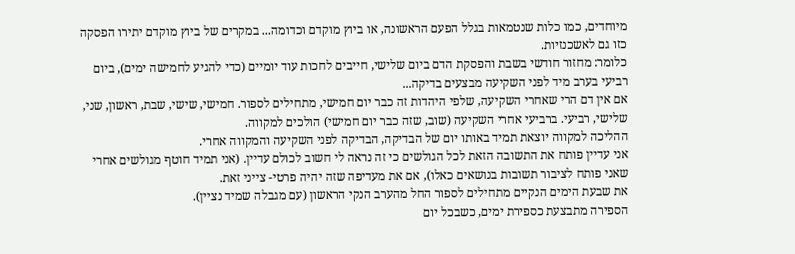מיוחדים, כמו כלות שנטמאות בגלל הפעם הראשונה, או ביוץ מוקדם וכדומה... במקרים של ביוץ מוקדם יתירו הפסקה כזו גם לאשכנזיות.
כלומר: מחזור חודשי בשבת והפסקת הדם ביום שלישי, חייבים לחכות עוד יומיים (כדי להגיע לחמישה ימים), ביום רביעי בערב מיד לפני השקיעה מבצעים בדיקה...
אם אין דם הרי שאחרי השקיעה, שלפי היהדות זה כבר יום חמישי, מתחילים לספור. חמישי, שישי, שבת, ראשון, שני, שלישי, רביעי. ברביעי אחרי השקיעה (שוב, שזה כבר יום חמישי) הולכים למקווה.
ההליכה למקווה יוצאת תמיד באותו יום של הבדיקה, הבדיקה לפני השקיעה והמקווה אחרי.
אני עדיין פותח את התשובה הזאת לכל הגולשים כי זה נראה לי חשוב לכולם עדיין. (אני תמיד חוטף מגולשים אחרי שאני פותח לציבור תשובות בנושאים כאלו), אם את מעדיפה שזה יהיה פרטי- צייני זאת.
את שבעת הימים הנקיים מתחילים לספור החל מהערב הנקי הראשון (עם מגבלה שמיד נציין).
הספירה מתבצעת כספירת ימים, כשבכל יום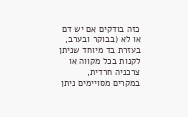כזה בודקים אם יש דם או לא (בבוקר ובערב, בעזרת בד מיוחד שניתן לקנות בכל מקווה או צרכניה חרדית, במקרים מסויימים ניתן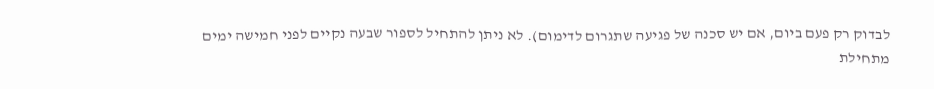לבדוק רק פעם ביום, אם יש סכנה של פגיעה שתגרום לדימום). לא ניתן להתחיל לספור שבעה נקיים לפני חמישה ימים מתחילת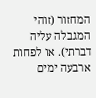המחזור (זוהי המגבלה עליה דברתי). או לפחות ארבעה ימים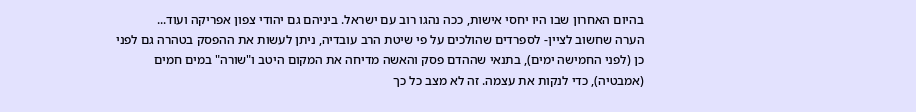בהיום האחרון שבו היו יחסי אישות, ככה נהגו רוב עם ישראל. ביניהם גם יהודי צפון אפריקה ועוד...
הערה שחשוב לציין- לספרדים שהולכים על פי שיטת הרב עובדיה, ניתן לעשות את ההפסק בטהרה גם לפני כן (לפני החמישה ימים), בתנאי שההדם פסק והאשה מדיחה את המקום היטב ו"שורה" במים חמים (אמבטיה), כדי לנקות את עצמה. זה לא מצב כל כך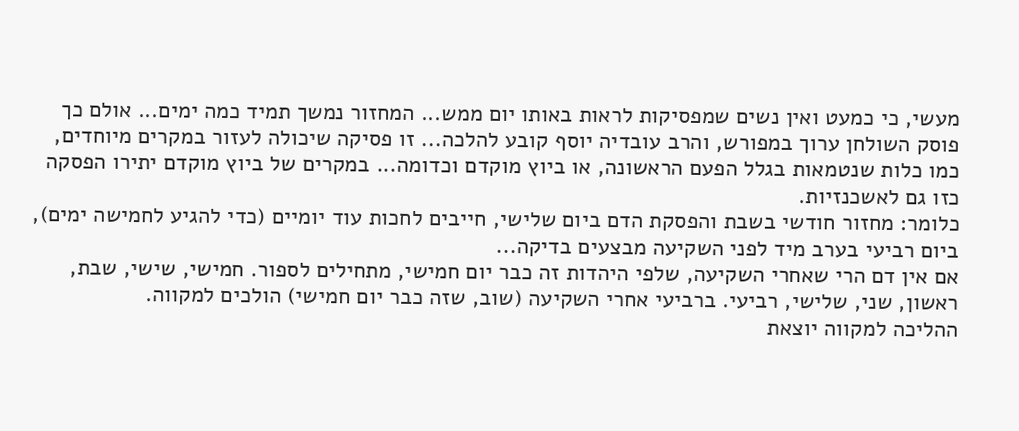מעשי, כי כמעט ואין נשים שמפסיקות לראות באותו יום ממש... המחזור נמשך תמיד כמה ימים... אולם כך פוסק השולחן ערוך במפורש, והרב עובדיה יוסף קובע להלכה... זו פסיקה שיכולה לעזור במקרים מיוחדים, כמו כלות שנטמאות בגלל הפעם הראשונה, או ביוץ מוקדם וכדומה... במקרים של ביוץ מוקדם יתירו הפסקה כזו גם לאשכנזיות.
כלומר: מחזור חודשי בשבת והפסקת הדם ביום שלישי, חייבים לחכות עוד יומיים (כדי להגיע לחמישה ימים), ביום רביעי בערב מיד לפני השקיעה מבצעים בדיקה...
אם אין דם הרי שאחרי השקיעה, שלפי היהדות זה כבר יום חמישי, מתחילים לספור. חמישי, שישי, שבת, ראשון, שני, שלישי, רביעי. ברביעי אחרי השקיעה (שוב, שזה כבר יום חמישי) הולכים למקווה.
ההליכה למקווה יוצאת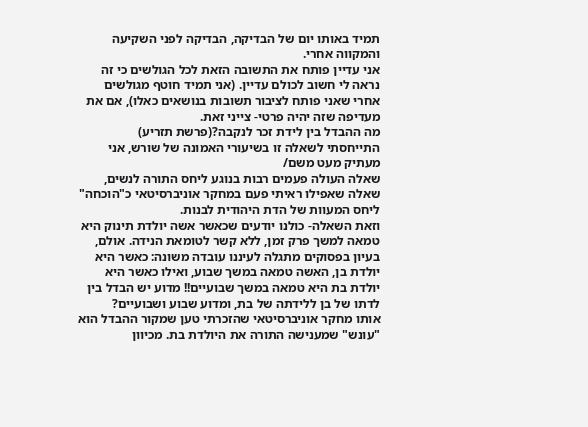תמיד באותו יום של הבדיקה, הבדיקה לפני השקיעה והמקווה אחרי.
אני עדיין פותח את התשובה הזאת לכל הגולשים כי זה נראה לי חשוב לכולם עדיין. (אני תמיד חוטף מגולשים אחרי שאני פותח לציבור תשובות בנושאים כאלו), אם את מעדיפה שזה יהיה פרטי- צייני זאת.
מה ההבדל בין לידת זכר לנקבה?(פרשת תזריע)
התייחסתי לשאלה זו בשיעורי האמונה של שורש, אני מעתיק מעט משם/
שאלה העולה פעמים רבות בנוגע ליחס התורה לנשים, שאלה שאפילו ראיתי פעם במחקר אוניברסיטאי כ"הוכחה" ליחס המעוות של הדת היהודית לבנות.
וזאת השאלה- כולנו יודעים שכאשר אשה יולדת תינוק היא טמאה למשך פרק זמן, ללא קשר לטומאת הנידה. אולם, בעיון בפסוקים מתגלה לעיננו עובדה משונה: כאשר היא יולדת בן, האשה טמאה במשך שבוע, ואילו כאשר היא יולדת בת היא טמאה במשך שבועיים!! מדוע יש הבדל בין לדתו של בן ללידתה של בת, ומדוע שבוע ושבועיים?
אותו מחקר אוניברסיטאי שהזכרתי טען שמקור ההבדל הוא "עונש" שמענישה התורה את היולדת בת. מכיוון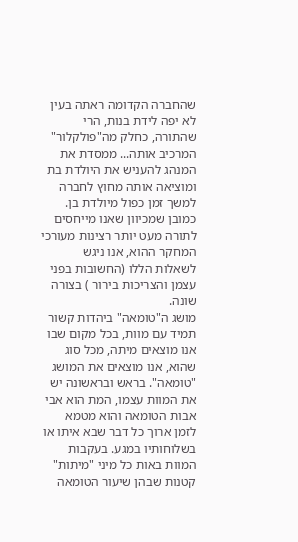שהחברה הקדומה ראתה בעין לא יפה לידת בנות, הרי שהתורה, כחלק מה"פולקלור" המרכיב אותה... ממסדת את המנהג להעניש את היולדת בת ומוציאה אותה מחוץ לחברה למשך זמן כפול מיולדת בן.
כמובן שמכיוון שאנו מייחסים לתורה מעט יותר רצינות מעורכי המחקר ההוא, אנו ניגש לשאלות הללו (החשובות בפני עצמן והצריכות בירור ) בצורה שונה.
מושג ה"טומאה" ביהדות קשור תמיד עם מוות, בכל מקום שבו אנו מוצאים מיתה, מכל סוג שהוא, אנו מוצאים את המושג "טומאה". בראש ובראשונה יש את המוות עצמו, המת הוא אבי אבות הטומאה והוא מטמא לזמן ארוך כל דבר שבא איתו או בשלוחותיו במגע. בעקבות המוות באות כל מיני "מיתות" קטנות שבהן שיעור הטומאה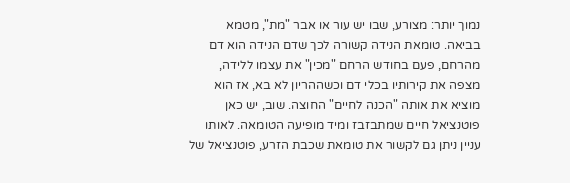נמוך יותר: מצורע, שבו יש עור או אבר "מת", מטמא בביאה. טומאת הנידה קשורה לכך שדם הנידה הוא דם מהרחם, פעם בחודש הרחם "מכין" את עצמו ללידה, מצפה את קירותיו בכלי דם וכשההריון לא בא, אז הוא מוציא את אותה "הכנה לחיים" החוצה. שוב, יש כאן פוטנציאל חיים שמתבזבז ומיד מופיעה הטומאה. לאותו עניין ניתן גם לקשור את טומאת שכבת הזרע, פוטנציאל של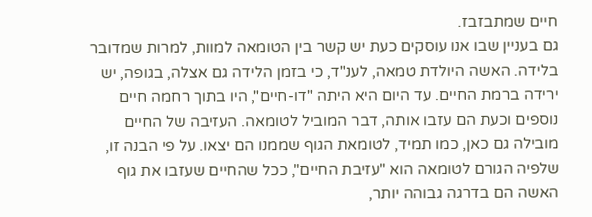חיים שמתבזבז.
גם בעניין שבו אנו עוסקים כעת יש קשר בין הטומאה למוות, למרות שמדובר בלידה. האשה היולדת טמאה, לענ"ד, כי בזמן הלידה גם אצלה, בגופה, יש ירידה ברמת החיים. עד היום היא היתה "דו-חיים", היו בתוך רחמה חיים נוספים וכעת הם עזבו אותה, דבר המוביל לטומאה. העזיבה של החיים מובילה גם כאן, כמו תמיד, לטומאת הגוף שממנו הם יצאו. על פי הבנה זו, שלפיה הגורם לטומאה הוא "עזיבת החיים", ככל שהחיים שעזבו את גוף האשה הם בדרגה גבוהה יותר,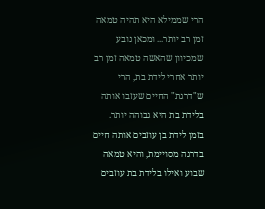הרי שממילא היא תהיה טמאה זמן רב יותר... ומכאן נובע שמכיוון שהאשה טמאה זמן רב יותר אחרי לידת בת, הרי ש"דרגת" החיים שעזבו אותה בלידת בת היא גבוהה יותר.
בזמן לידת בן עוזבים אותה חיים בדרגה מסויימת, והיא טמאה שבוע ואילו בלידת בת עוזבים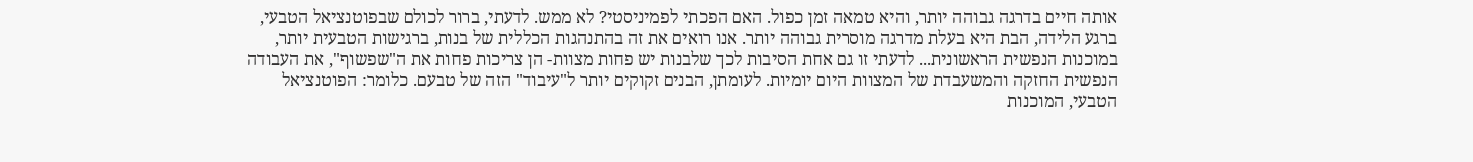אותה חיים בדרגה גבוהה יותר, והיא טמאה זמן כפול. האם הפכתי לפמיניסטי? לא ממש. לדעתי, ברור לכולם שבפוטנציאל הטבעי, ברגע הלידה, הבת היא בעלת מדרגה מוסרית גבוהה יותר. אנו רואים את זה בהתנהגות הכללית של בנות, ברגישות הטבעית יותר, במוכנות הנפשית הראשונית... לדעתי זו גם אחת הסיבות לכך שלבנות יש פחות מצוות- הן צריכות פחות את ה"שפשוף", את העבודה הנפשית החזקה והמשעבדת של המצוות היום יומיות. לעומתן, הבנים זקוקים יותר ל"עיבוד" הזה של טבעם. כלומר: הפוטנציאל הטבעי, המוכנות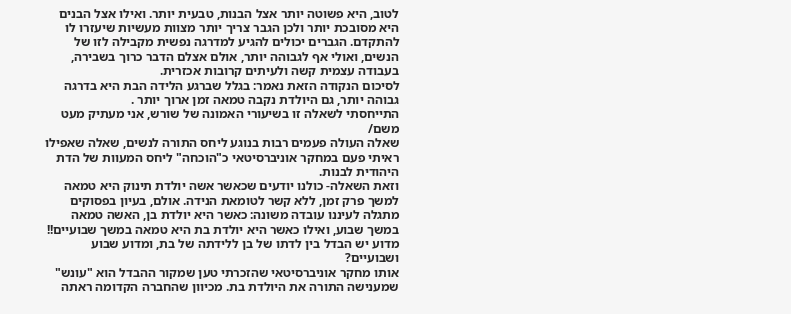לטוב, היא פשוטה יותר אצל הבנות, טבעית יותר. ואילו אצל הבנים היא מסובכת יותר ולכן הגבר צריך יותר מצוות מעשיות שיעזרו לו להתקדם. הגברים יכולים להגיע למדרגה נפשית מקבילה לזו של הנשים, ואולי אף לגבוהה יותר, אולם אצלם הדבר כרוך בשבירה, בעבודה עצמית קשה ולעיתים קרובות אכזרית.
לסיכום הנקודה הזאת נאמר: בגלל שברגע הלידה הבת היא בדרגה גבוהה יותר, גם היולדת נקבה טמאה זמן ארוך יותר .
התייחסתי לשאלה זו בשיעורי האמונה של שורש, אני מעתיק מעט משם/
שאלה העולה פעמים רבות בנוגע ליחס התורה לנשים, שאלה שאפילו ראיתי פעם במחקר אוניברסיטאי כ"הוכחה" ליחס המעוות של הדת היהודית לבנות.
וזאת השאלה- כולנו יודעים שכאשר אשה יולדת תינוק היא טמאה למשך פרק זמן, ללא קשר לטומאת הנידה. אולם, בעיון בפסוקים מתגלה לעיננו עובדה משונה: כאשר היא יולדת בן, האשה טמאה במשך שבוע, ואילו כאשר היא יולדת בת היא טמאה במשך שבועיים!! מדוע יש הבדל בין לדתו של בן ללידתה של בת, ומדוע שבוע ושבועיים?
אותו מחקר אוניברסיטאי שהזכרתי טען שמקור ההבדל הוא "עונש" שמענישה התורה את היולדת בת. מכיוון שהחברה הקדומה ראתה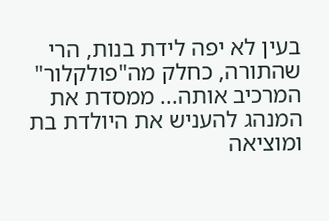בעין לא יפה לידת בנות, הרי שהתורה, כחלק מה"פולקלור" המרכיב אותה... ממסדת את המנהג להעניש את היולדת בת ומוציאה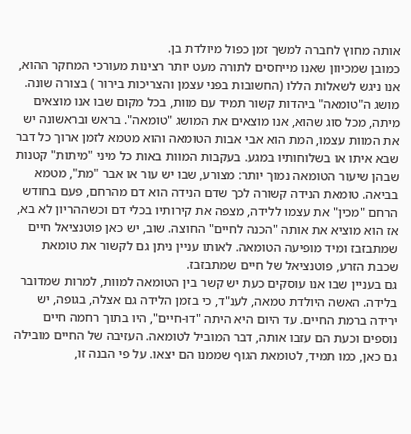אותה מחוץ לחברה למשך זמן כפול מיולדת בן.
כמובן שמכיוון שאנו מייחסים לתורה מעט יותר רצינות מעורכי המחקר ההוא, אנו ניגש לשאלות הללו (החשובות בפני עצמן והצריכות בירור ) בצורה שונה.
מושג ה"טומאה" ביהדות קשור תמיד עם מוות, בכל מקום שבו אנו מוצאים מיתה, מכל סוג שהוא, אנו מוצאים את המושג "טומאה". בראש ובראשונה יש את המוות עצמו, המת הוא אבי אבות הטומאה והוא מטמא לזמן ארוך כל דבר שבא איתו או בשלוחותיו במגע. בעקבות המוות באות כל מיני "מיתות" קטנות שבהן שיעור הטומאה נמוך יותר: מצורע, שבו יש עור או אבר "מת", מטמא בביאה. טומאת הנידה קשורה לכך שדם הנידה הוא דם מהרחם, פעם בחודש הרחם "מכין" את עצמו ללידה, מצפה את קירותיו בכלי דם וכשההריון לא בא, אז הוא מוציא את אותה "הכנה לחיים" החוצה. שוב, יש כאן פוטנציאל חיים שמתבזבז ומיד מופיעה הטומאה. לאותו עניין ניתן גם לקשור את טומאת שכבת הזרע, פוטנציאל של חיים שמתבזבז.
גם בעניין שבו אנו עוסקים כעת יש קשר בין הטומאה למוות, למרות שמדובר בלידה. האשה היולדת טמאה, לענ"ד, כי בזמן הלידה גם אצלה, בגופה, יש ירידה ברמת החיים. עד היום היא היתה "דו-חיים", היו בתוך רחמה חיים נוספים וכעת הם עזבו אותה, דבר המוביל לטומאה. העזיבה של החיים מובילה גם כאן, כמו תמיד, לטומאת הגוף שממנו הם יצאו. על פי הבנה זו,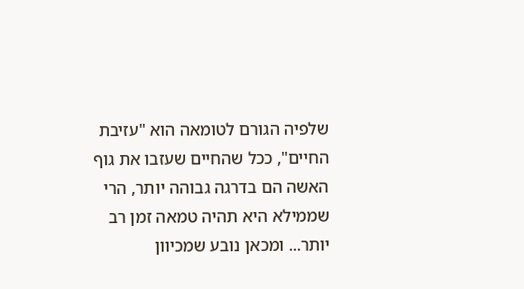שלפיה הגורם לטומאה הוא "עזיבת החיים", ככל שהחיים שעזבו את גוף האשה הם בדרגה גבוהה יותר, הרי שממילא היא תהיה טמאה זמן רב יותר... ומכאן נובע שמכיוון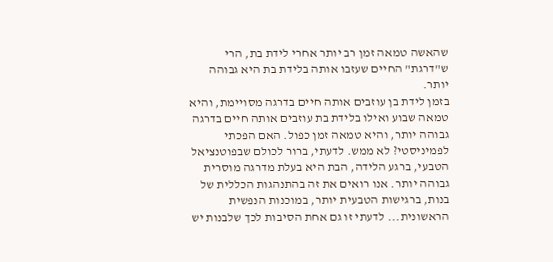שהאשה טמאה זמן רב יותר אחרי לידת בת, הרי ש"דרגת" החיים שעזבו אותה בלידת בת היא גבוהה יותר.
בזמן לידת בן עוזבים אותה חיים בדרגה מסויימת, והיא טמאה שבוע ואילו בלידת בת עוזבים אותה חיים בדרגה גבוהה יותר, והיא טמאה זמן כפול. האם הפכתי לפמיניסטי? לא ממש. לדעתי, ברור לכולם שבפוטנציאל הטבעי, ברגע הלידה, הבת היא בעלת מדרגה מוסרית גבוהה יותר. אנו רואים את זה בהתנהגות הכללית של בנות, ברגישות הטבעית יותר, במוכנות הנפשית הראשונית... לדעתי זו גם אחת הסיבות לכך שלבנות יש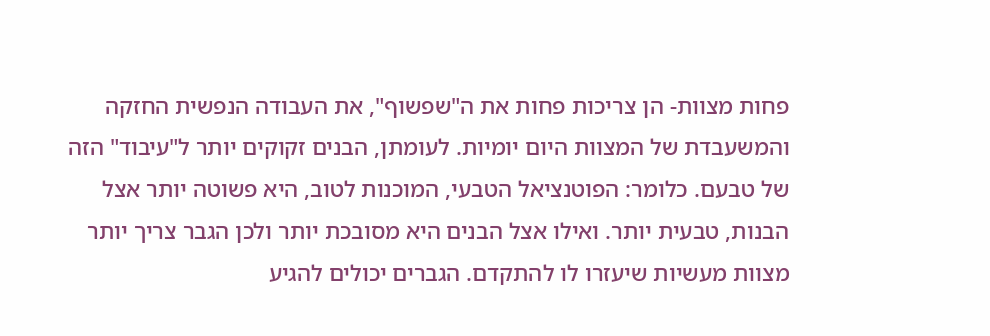פחות מצוות- הן צריכות פחות את ה"שפשוף", את העבודה הנפשית החזקה והמשעבדת של המצוות היום יומיות. לעומתן, הבנים זקוקים יותר ל"עיבוד" הזה של טבעם. כלומר: הפוטנציאל הטבעי, המוכנות לטוב, היא פשוטה יותר אצל הבנות, טבעית יותר. ואילו אצל הבנים היא מסובכת יותר ולכן הגבר צריך יותר מצוות מעשיות שיעזרו לו להתקדם. הגברים יכולים להגיע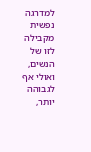למדרגה נפשית מקבילה לזו של הנשים, ואולי אף לגבוהה יותר,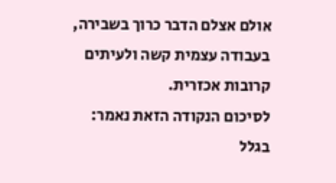אולם אצלם הדבר כרוך בשבירה, בעבודה עצמית קשה ולעיתים קרובות אכזרית.
לסיכום הנקודה הזאת נאמר: בגלל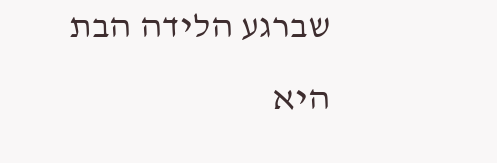שברגע הלידה הבת היא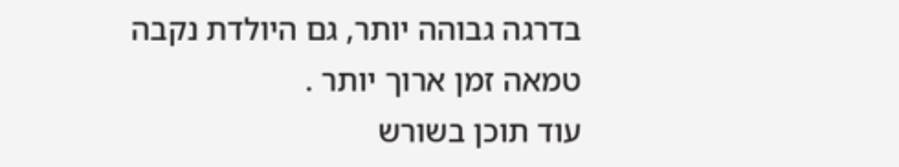בדרגה גבוהה יותר, גם היולדת נקבה טמאה זמן ארוך יותר .
עוד תוכן בשורש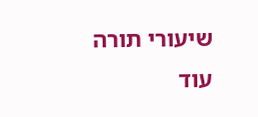שיעורי תורה
עוד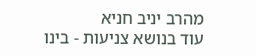מהרב יניב חניא
עוד בנושא צניעות - בינו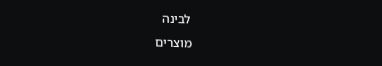לבינה
מוצרים